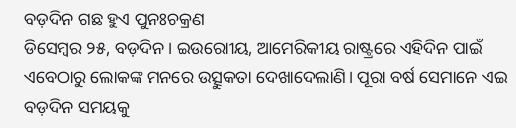ବଡ଼ଦିନ ଗଛ ହୁଏ ପୁନଃଚକ୍ରଣ
ଡିସେମ୍ବର ୨୫, ବଡ଼ଦିନ। ଇଉରୋୀୟ, ଆମେରିକୀୟ ରାଷ୍ଟ୍ରରେ ଏହିଦିନ ପାଇଁ ଏବେଠାରୁ ଲୋକଙ୍କ ମନରେ ଉତ୍ସୁକତା ଦେଖାଦେଲାଣି। ପୂରା ବର୍ଷ ସେମାନେ ଏଇ ବଡ଼ଦିନ ସମୟକୁ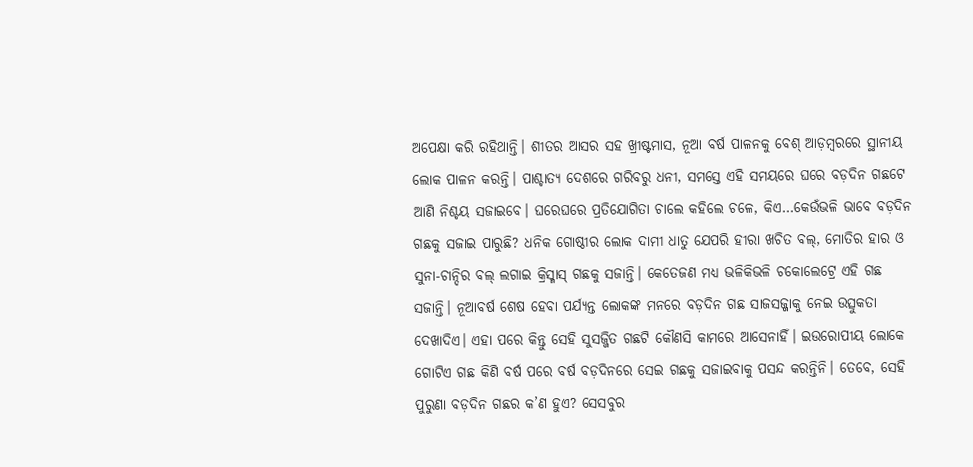ଅପେକ୍ଷା କରି ରହିଥାନ୍ତି। ଶୀତର ଆସର ସହ ଖ୍ରୀଷ୍ଟମାସ, ନୂଆ ବର୍ଷ ପାଳନକୁ ବେଶ୍ ଆଡ଼ମ୍ବରରେ ସ୍ଥାନୀୟ ଲୋକ ପାଳନ କରନ୍ତି। ପାଶ୍ଚାତ୍ୟ ଦେଶରେ ଗରିବରୁ ଧନୀ, ସମସ୍ତେ ଏହି ସମୟରେ ଘରେ ବଡ଼ଦିନ ଗଛଟେ ଆଣି ନିଶ୍ଚୟ ସଜାଇବେ। ଘରେଘରେ ପ୍ରତିଯୋଗିତା ଚାଲେ କହିଲେ ଚଳେ, କିଏ…କେଉଁଭଳି ଭାବେ ବଡ଼ଦିନ ଗଛକୁ ସଜାଇ ପାରୁଛି? ଧନିକ ଗୋଷ୍ଠୀର ଲୋକ ଦାମୀ ଧାତୁ ଯେପରି ହୀରା ଖଚିତ ବଲ୍, ମୋତିର ହାର ଓ ସୁନା-ଚାନ୍ଦିର ବଲ୍ ଲଗାଇ କ୍ରିସ୍ମାସ୍ ଗଛକୁ ସଜାନ୍ତି। କେତେଜଣ ମଧ୍ୟ ଭଳିକିଭଳି ଚକୋଲେଟ୍ରେ ଏହି ଗଛ ସଜାନ୍ତି। ନୂଆବର୍ଷ ଶେଷ ହେବା ପର୍ଯ୍ୟନ୍ତ ଲୋକଙ୍କ ମନରେ ବଡ଼ଦିନ ଗଛ ସାଜସଜ୍ଜାକୁ ନେଇ ଉତ୍ସୁକତା ଦେଖାଦିଏ। ଏହା ପରେ କିନ୍ତୁ ସେହି ସୁସଜ୍ଜିତ ଗଛଟି କୌଣସି କାମରେ ଆସେନାହିଁ। ଇଉରୋପୀୟ ଲୋକେ ଗୋଟିଏ ଗଛ କିଣି ବର୍ଷ ପରେ ବର୍ଷ ବଡ଼ଦିନରେ ସେଇ ଗଛକୁ ସଜାଇବାକୁ ପସନ୍ଦ କରନ୍ତିନି। ତେବେ, ସେହି ପୁରୁଣା ବଡ଼ଦିନ ଗଛର କ’ଣ ହୁଏ? ସେସବୁର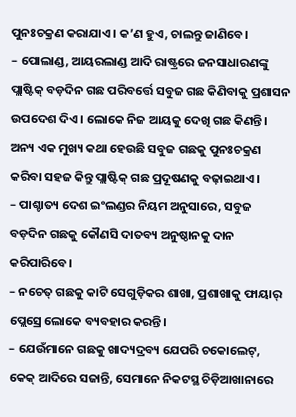ପୁନଃଚକ୍ରଣ କରାଯାଏ। କ’ଣ ହୁଏ, ଚାଲନ୍ତୁ ଜାଣିବେ।
– ପୋଲାଣ୍ଡ, ଆୟରଲାଣ୍ଡ ଆଦି ରାଷ୍ଟ୍ରରେ ଜନସାଧାରଣଙ୍କୁ ପ୍ଲାଷ୍ଟିକ୍ ବଡ଼ଦିନ ଗଛ ପରିବର୍ତ୍ତେ ସବୁଜ ଗଛ କିଣିବାକୁ ପ୍ରଶାସନ ଉପଦେଶ ଦିଏ। ଲୋକେ ନିଜ ଆୟକୁ ଦେଖି ଗଛ କିଣନ୍ତି। ଅନ୍ୟ ଏକ ମୁଖ୍ୟ କଥା ହେଉଛି ସବୁଜ ଗଛକୁ ପୁନଃଚକ୍ରଣ କରିବା ସହଜ କିନ୍ତୁ ପ୍ଲାଷ୍ଟିକ୍ ଗଛ ପ୍ରଦୂଷଣକୁ ବଢ଼ାଇଥାଏ।
– ପାଶ୍ଚାତ୍ୟ ଦେଶ ଇଂଲଣ୍ଡର ନିୟମ ଅନୁସାରେ, ସବୁଜ ବଡ଼ଦିନ ଗଛକୁ କୌଣସି ଦାତବ୍ୟ ଅନୁଷ୍ଠାନକୁ ଦାନ କରିପାରିବେ।
– ନଚେତ୍ ଗଛକୁ କାଟି ସେଗୁଡ଼ିକର ଶାଖା, ପ୍ରଶାଖାକୁ ଫାୟାର୍ ପ୍ଲେସ୍ରେ ଲୋକେ ବ୍ୟବହାର କରନ୍ତି।
– ଯେଉଁମାନେ ଗଛକୁ ଖାଦ୍ୟଦ୍ରବ୍ୟ ଯେପରି ଚକୋଲେଟ୍, କେକ୍ ଆଦିରେ ସଜାନ୍ତି, ସେମାନେ ନିକଟସ୍ଥ ଚିଡ଼ିଆଖାନାରେ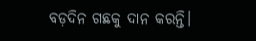ବଡ଼ଦିନ ଗଛକୁ ଦାନ କରନ୍ତି।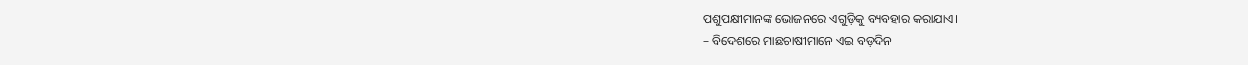ପଶୁପକ୍ଷୀମାନଙ୍କ ଭୋଜନରେ ଏଗୁଡ଼ିକୁ ବ୍ୟବହାର କରାଯାଏ।
– ବିଦେଶରେ ମାଛଚାଷୀମାନେ ଏଇ ବଡ଼ଦିନ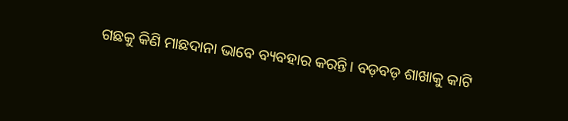ଗଛକୁ କିଣି ମାଛଦାନା ଭାବେ ବ୍ୟବହାର କରନ୍ତି। ବଡ଼ବଡ଼ ଶାଖାକୁ କାଟି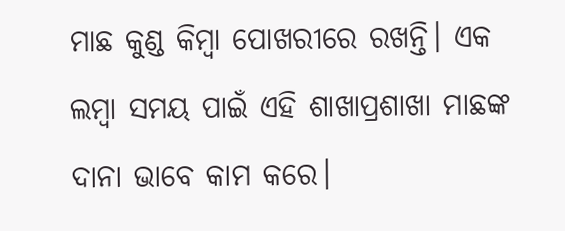ମାଛ କୁଣ୍ଡ କିମ୍ବା ପୋଖରୀରେ ରଖନ୍ତି। ଏକ ଲମ୍ବା ସମୟ ପାଇଁ ଏହି ଶାଖାପ୍ରଶାଖା ମାଛଙ୍କ ଦାନା ଭାବେ କାମ କରେ।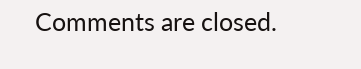Comments are closed.